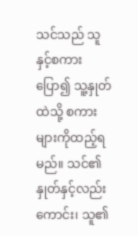သင်သည် သူနှင့်စကားပြော၍ သူ့နှုတ်ထဲသို့ စကားများကိုထည့်ရမည်။ သင်၏နှုတ်နှင့်လည်းကောင်း၊ သူ၏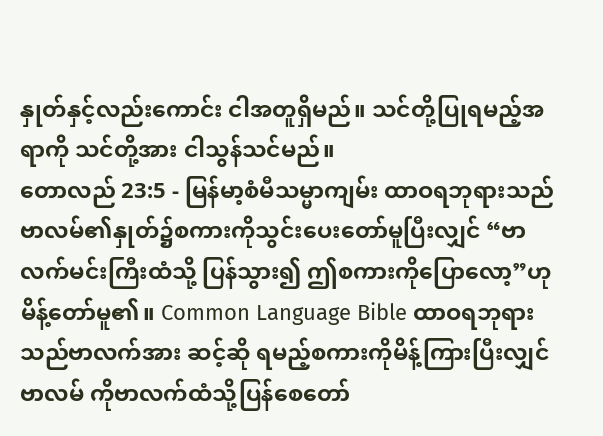နှုတ်နှင့်လည်းကောင်း ငါအတူရှိမည်။ သင်တို့ပြုရမည့်အရာကို သင်တို့အား ငါသွန်သင်မည်။
တောလည် 23:5 - မြန်မာ့စံမီသမ္မာကျမ်း ထာဝရဘုရားသည် ဗာလမ်၏နှုတ်၌စကားကိုသွင်းပေးတော်မူပြီးလျှင် “ဗာလက်မင်းကြီးထံသို့ ပြန်သွား၍ ဤစကားကိုပြောလော့”ဟု မိန့်တော်မူ၏။ Common Language Bible ထာဝရဘုရားသည်ဗာလက်အား ဆင့်ဆို ရမည့်စကားကိုမိန့်ကြားပြီးလျှင်ဗာလမ် ကိုဗာလက်ထံသို့ပြန်စေတော်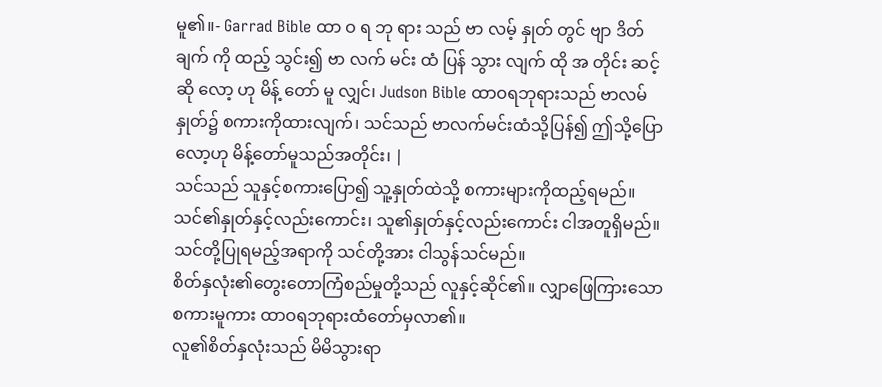မူ၏။- Garrad Bible ထာ ဝ ရ ဘု ရား သည် ဗာ လမ့် နှုတ် တွင် ဗျာ ဒိတ် ချက် ကို ထည့် သွင်း၍ ဗာ လက် မင်း ထံ ပြန် သွား လျက် ထို အ တိုင်း ဆင့် ဆို လော့ ဟု မိန့် တော် မူ လျှင်၊ Judson Bible ထာဝရဘုရားသည် ဗာလမ်နှုတ်၌ စကားကိုထားလျက်၊ သင်သည် ဗာလက်မင်းထံသို့ပြန်၍ ဤသို့ပြောလော့ဟု မိန့်တော်မူသည်အတိုင်း၊ |
သင်သည် သူနှင့်စကားပြော၍ သူ့နှုတ်ထဲသို့ စကားများကိုထည့်ရမည်။ သင်၏နှုတ်နှင့်လည်းကောင်း၊ သူ၏နှုတ်နှင့်လည်းကောင်း ငါအတူရှိမည်။ သင်တို့ပြုရမည့်အရာကို သင်တို့အား ငါသွန်သင်မည်။
စိတ်နှလုံး၏တွေးတောကြံစည်မှုတို့သည် လူနှင့်ဆိုင်၏။ လျှာဖြေကြားသောစကားမူကား ထာဝရဘုရားထံတော်မှလာ၏။
လူ၏စိတ်နှလုံးသည် မိမိသွားရာ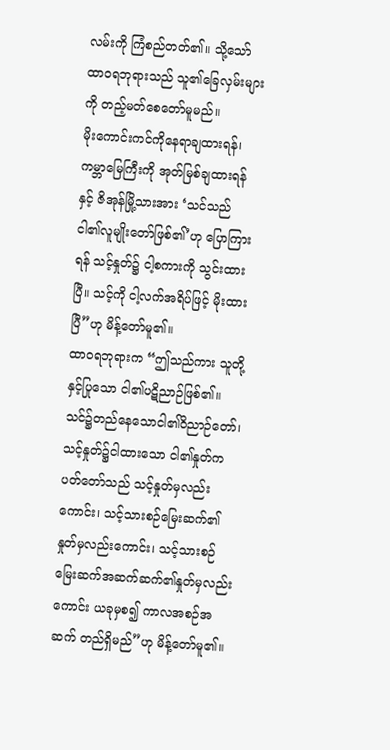လမ်းကို ကြံစည်တတ်၏။ သို့သော် ထာဝရဘုရားသည် သူ၏ခြေလှမ်းများကို တည့်မတ်စေတော်မူမည်။
မိုးကောင်းကင်ကိုနေရာချထားရန်၊ ကမ္ဘာမြေကြီးကို အုတ်မြစ်ချထားရန်နှင့် ဇိအုန်မြို့သားအား ‘သင်သည် ငါ၏လူမျိုးတော်ဖြစ်၏’ဟု ပြောကြားရန် သင့်နှုတ်၌ ငါ့စကားကို သွင်းထားပြီ။ သင့်ကို ငါ့လက်အရိပ်ဖြင့် မိုးထားပြီ”ဟု မိန့်တော်မူ၏။
ထာဝရဘုရားက “ဤသည်ကား သူတို့နှင့်ပြုသော ငါ၏ပဋိညာဉ်ဖြစ်၏။ သင်၌တည်နေသောငါ၏ဝိညာဉ်တော်၊ သင့်နှုတ်၌ငါထားသော ငါ၏နှုတ်ကပတ်တော်သည် သင့်နှုတ်မှလည်းကောင်း၊ သင့်သားစဉ်မြေးဆက်၏နှုတ်မှလည်းကောင်း၊ သင့်သားစဉ်မြေးဆက်အဆက်ဆက်၏နှုတ်မှလည်းကောင်း ယခုမှစ၍ ကာလအစဉ်အဆက် တည်ရှိမည်”ဟု မိန့်တော်မူ၏။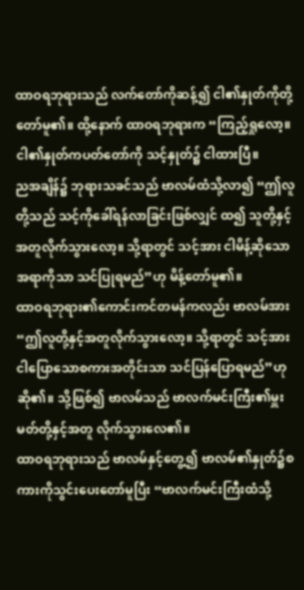ထာဝရဘုရားသည် လက်တော်ကိုဆန့်၍ ငါ၏နှုတ်ကိုတို့တော်မူ၏။ ထို့နောက် ထာဝရဘုရားက “ကြည့်ရှုလော့။ ငါ၏နှုတ်ကပတ်တော်ကို သင့်နှုတ်၌ ငါထားပြီ။
ညအချိန်၌ ဘုရားသခင်သည် ဗာလမ်ထံသို့လာ၍ “ဤလူတို့သည် သင့်ကိုခေါ်ရန်လာခြင်းဖြစ်လျှင် ထ၍ သူတို့နှင့်အတူလိုက်သွားလော့။ သို့ရာတွင် သင့်အား ငါမိန့်ဆိုသောအရာကိုသာ သင်ပြုရမည်”ဟု မိန့်တော်မူ၏။
ထာဝရဘုရား၏ကောင်းကင်တမန်ကလည်း ဗာလမ်အား “ဤလူတို့နှင့်အတူလိုက်သွားလော့။ သို့ရာတွင် သင့်အား ငါပြောသောစကားအတိုင်းသာ သင်ပြန်ပြောရမည်”ဟု ဆို၏။ သို့ဖြစ်၍ ဗာလမ်သည် ဗာလက်မင်းကြီး၏မှူးမတ်တို့နှင့်အတူ လိုက်သွားလေ၏။
ထာဝရဘုရားသည် ဗာလမ်နှင့်တွေ့၍ ဗာလမ်၏နှုတ်၌စကားကိုသွင်းပေးတော်မူပြီး “ဗာလက်မင်းကြီးထံသို့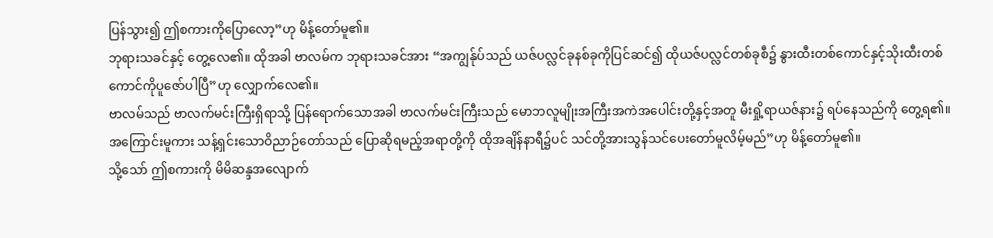ပြန်သွား၍ ဤစကားကိုပြောလော့”ဟု မိန့်တော်မူ၏။
ဘုရားသခင်နှင့် တွေ့လေ၏။ ထိုအခါ ဗာလမ်က ဘုရားသခင်အား “အကျွန်ုပ်သည် ယဇ်ပလ္လင်ခုနစ်ခုကိုပြင်ဆင်၍ ထိုယဇ်ပလ္လင်တစ်ခုစီ၌ နွားထီးတစ်ကောင်နှင့်သိုးထီးတစ်ကောင်ကိုပူဇော်ပါပြီ”ဟု လျှောက်လေ၏။
ဗာလမ်သည် ဗာလက်မင်းကြီးရှိရာသို့ ပြန်ရောက်သောအခါ ဗာလက်မင်းကြီးသည် မောဘလူမျိုးအကြီးအကဲအပေါင်းတို့နှင့်အတူ မီးရှို့ရာယဇ်နား၌ ရပ်နေသည်ကို တွေ့ရ၏။
အကြောင်းမူကား သန့်ရှင်းသောဝိညာဉ်တော်သည် ပြောဆိုရမည့်အရာတို့ကို ထိုအချိန်နာရီ၌ပင် သင်တို့အားသွန်သင်ပေးတော်မူလိမ့်မည်”ဟု မိန့်တော်မူ၏။
သို့သော် ဤစကားကို မိမိဆန္ဒအလျောက်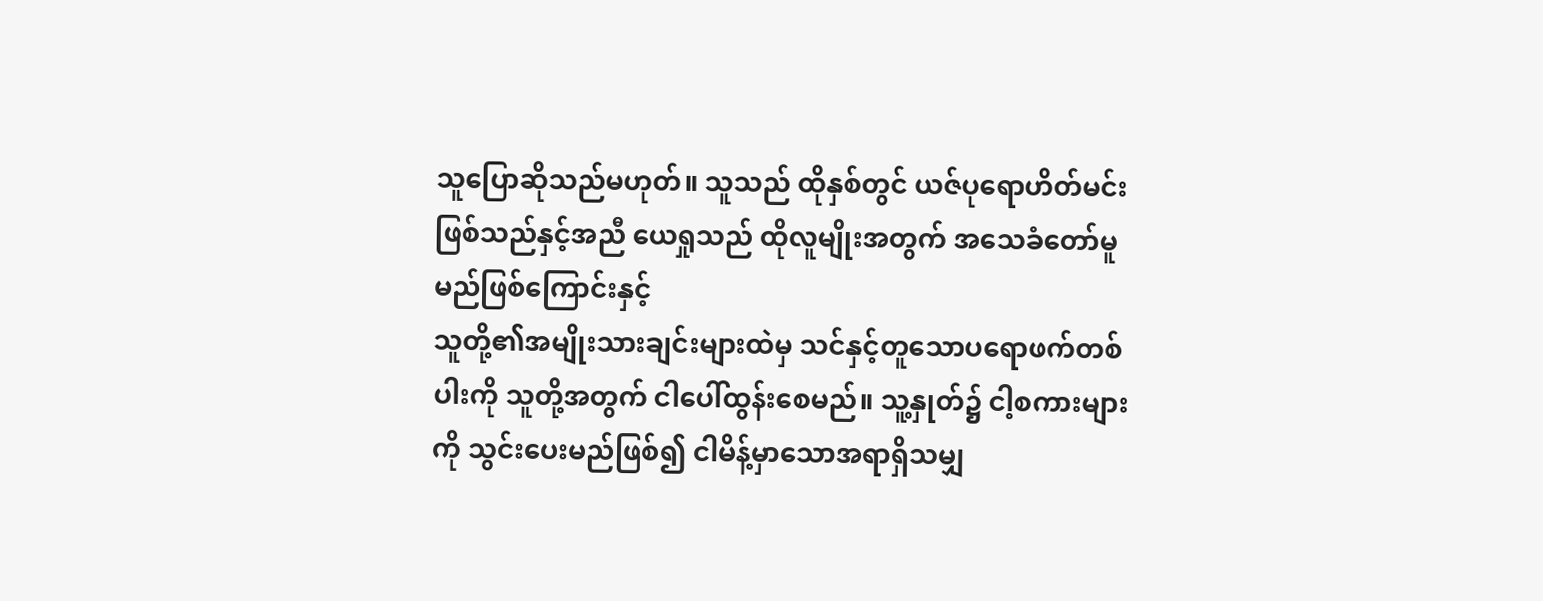သူပြောဆိုသည်မဟုတ်။ သူသည် ထိုနှစ်တွင် ယဇ်ပုရောဟိတ်မင်းဖြစ်သည်နှင့်အညီ ယေရှုသည် ထိုလူမျိုးအတွက် အသေခံတော်မူမည်ဖြစ်ကြောင်းနှင့်
သူတို့၏အမျိုးသားချင်းများထဲမှ သင်နှင့်တူသောပရောဖက်တစ်ပါးကို သူတို့အတွက် ငါပေါ်ထွန်းစေမည်။ သူ့နှုတ်၌ ငါ့စကားများကို သွင်းပေးမည်ဖြစ်၍ ငါမိန့်မှာသောအရာရှိသမျှ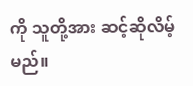ကို သူတို့အား ဆင့်ဆိုလိမ့်မည်။